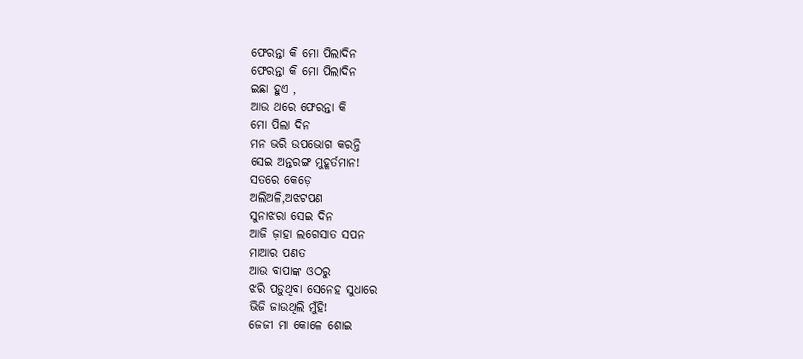ଫେରନ୍ତା କି ମୋ ପିଲାଦିନ
ଫେରନ୍ତା କି ମୋ ପିଲାଦିନ
ଇଛା ହୁଏ ,
ଆଉ ଥରେ ଫେରନ୍ତା କି
ମୋ ପିଲା ଦିନ
ମନ ଭରି ଉପଭୋଗ କରନ୍ତି
ସେଇ ଅନ୍ତରଙ୍ଗ ମୁହୂର୍ତମାନ!
ସତରେ କେଡ଼େ
ଅଲିଅଳି,ଅଝଟପଣ
ସୁନାଝରା ସେଇ ଦିନ
ଆଜି ଜ଼ାହା ଲଗେସାତ ସପନ
ମାଆର ପଣତ
ଆଉ ବାପାଙ୍କ ଓଠରୁ
ଝରି ପଡ଼ୁଥିବା ସେନେହ ସୁଧାରେ
ଭିଜି ଜାଉଥିଲି ମୁଁହି!
ଜେଜୀ ମା କୋଳେ ଶୋଇ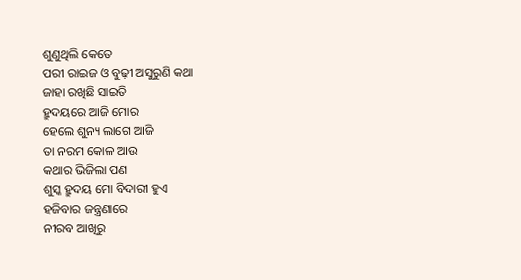ଶୁଣୁଥିଲି କେତେ
ପରୀ ରାଇଜ ଓ ବୁଢ଼ୀ ଅସୁରୁଣି କଥା
ଜାହା ରଖିଛି ସାଇତି
ହ୍ରୁଦୟରେ ଆଜି ମୋର
ହେଲେ ଶୁନ୍ୟ ଲାଗେ ଆଜି
ତା ନରମ କୋଳ ଆଉ
କଥାର ଭିଜିଲା ପଣ
ଶୁସ୍କ ହ୍ରୁଦୟ ମୋ ବିଦାରୀ ହୁଏ
ହଜିବାର ଜନ୍ତ୍ରଣାରେ
ନୀରବ ଆଖିରୁ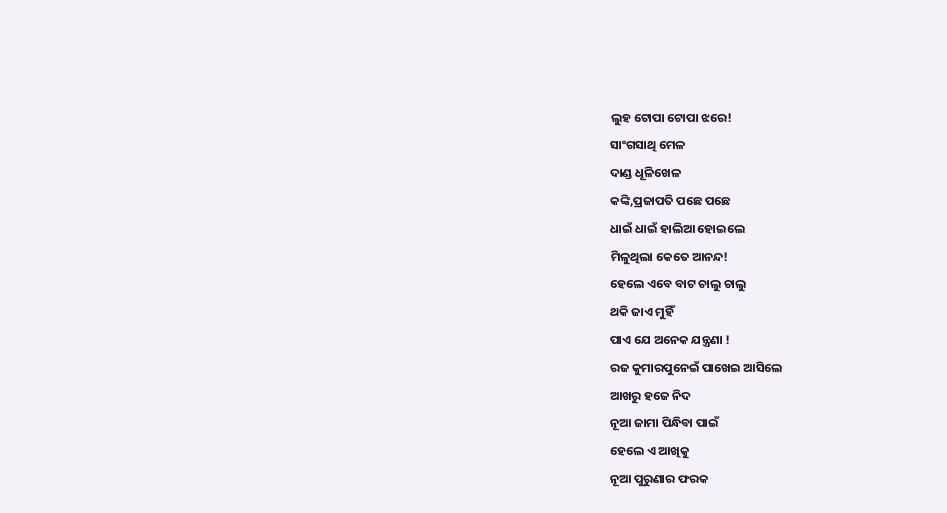ଲୁହ ଟୋପା ଟୋପା ଝରେ!
ସାଂଗସାଥି ମେଳ
ଦାଣ୍ଡ ଧୂଳିଖେଳ
କଙ୍କି,ପ୍ରଜାପତି ପଛେ ପଛେ
ଧାଇଁ ଧାଇଁ ହାଲିଆ ହୋଇଲେ
ମିଳୁଥିଲା କେତେ ଆନନ୍ଦ!
ହେଲେ ଏବେ ବାଟ ଚାଲୁ ଚାଲୁ
ଥକି ଜାଏ ମୁହିଁ
ପାଏ ଯେ ଅନେକ ଯନ୍ତ୍ରଣା !
ରଜ କୁମାରପୁନେଇଁ ପାଖେଇ ଆସିଲେ
ଆଖରୁ ହଜେ ନିଦ
ନୂଆ ଜାମା ପିନ୍ଧିବା ପାଇଁ
ହେଲେ ଏ ଆଖିକୁ
ନୂଆ ପୁରୁଣାର ଫରକ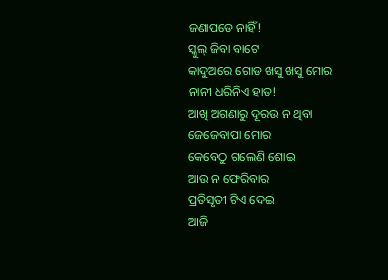ଜଣାପଡେ ନାହିଁ!
ସ୍କୁଲ୍ ଜିବା ବାଟେ
କାଦୁଅରେ ଗୋଡ ଖସୁ ଖସୁ ମୋର
ନାନୀ ଧରିନିଏ ହାତ!
ଆଖି ଅଗଣାରୁ ଦୂରଉ ନ ଥିବା
ଜେଜେବାପା ମୋର
କେବେଠୁ ଗଲେଣି ଶୋଇ
ଆଉ ନ ଫେରିବାର
ପ୍ରତିସୃତୀ ଟିଏ ଦେଇ
ଆଜି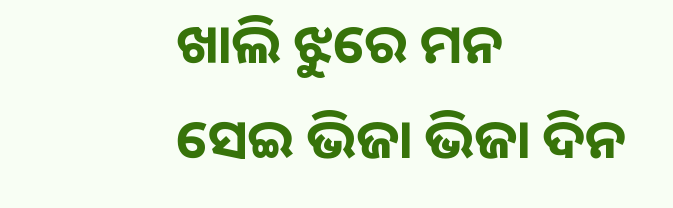ଖାଲି ଝୁରେ ମନ
ସେଇ ଭିଜା ଭିଜା ଦିନ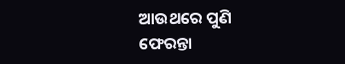ଆଉଥରେ ପୁଣି
ଫେରନ୍ତା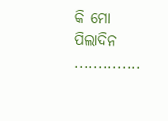କି ମୋ ପିଲାଦିନ
..............